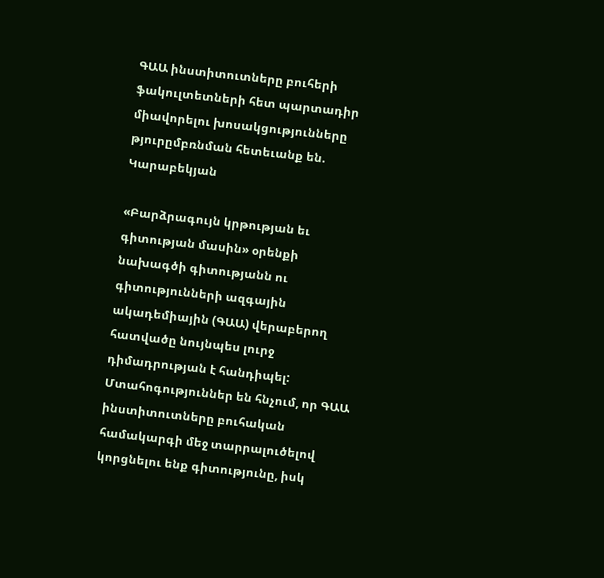ԳԱԱ ինստիտուտները բուհերի ֆակուլտետների հետ պարտադիր միավորելու խոսակցությունները թյուրըմբռնման հետեւանք են. Կարաբեկյան

«Բարձրագույն կրթության եւ գիտության մասին» օրենքի նախագծի գիտությանն ու գիտությունների ազգային ակադեմիային (ԳԱԱ) վերաբերող հատվածը նույնպես լուրջ դիմադրության է հանդիպել: Մտահոգություններ են հնչում, որ ԳԱԱ ինստիտուտները բուհական համակարգի մեջ տարրալուծելով կորցնելու ենք գիտությունը, իսկ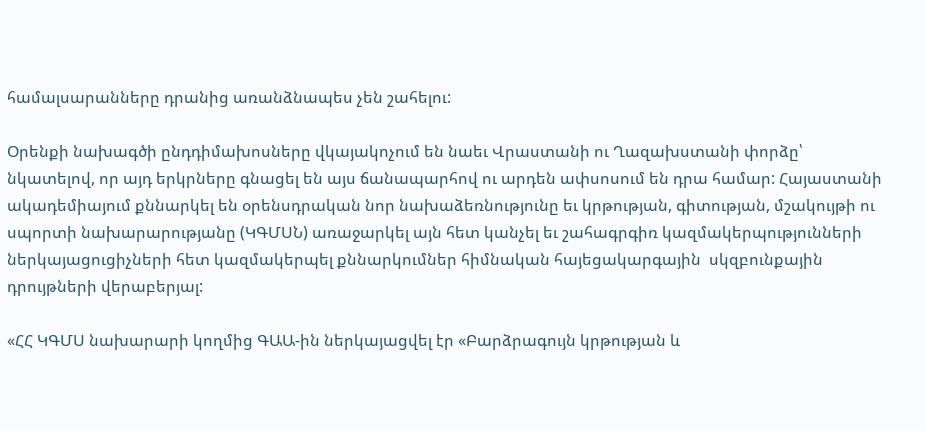համալսարանները դրանից առանձնապես չեն շահելու:

Օրենքի նախագծի ընդդիմախոսները վկայակոչում են նաեւ Վրաստանի ու Ղազախստանի փորձը՝ նկատելով, որ այդ երկրները գնացել են այս ճանապարհով ու արդեն ափսոսում են դրա համար: Հայաստանի ակադեմիայում քննարկել են օրենսդրական նոր նախաձեռնությունը եւ կրթության, գիտության, մշակույթի ու սպորտի նախարարությանը (ԿԳՄՍՆ) առաջարկել այն հետ կանչել եւ շահագրգիռ կազմակերպությունների ներկայացուցիչների հետ կազմակերպել քննարկումներ հիմնական հայեցակարգային  սկզբունքային դրույթների վերաբերյալ:

«ՀՀ ԿԳՄՍ նախարարի կողմից ԳԱԱ-ին ներկայացվել էր «Բարձրագույն կրթության և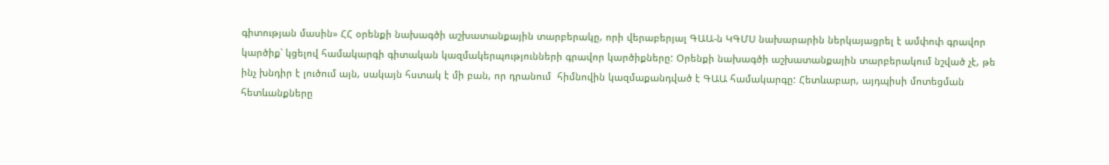գիտության մասին» ՀՀ օրենքի նախագծի աշխատանքային տարբերակը, որի վերաբերյալ ԳԱԱ-ն ԿԳՄՍ նախարարին ներկայացրել է ամփոփ գրավոր կարծիք՝ կցելով համակարգի գիտական կազմակերպությունների գրավոր կարծիքները: Օրենքի նախագծի աշխատանքային տարբերակում նշված չէ, թե ինչ խնդիր է լուծում այն, սակայն հստակ է մի բան, որ դրանում  հիմնովին կազմաքանդված է ԳԱԱ համակարգը: Հետևաբար, այդպիսի մոտեցման հետևանքները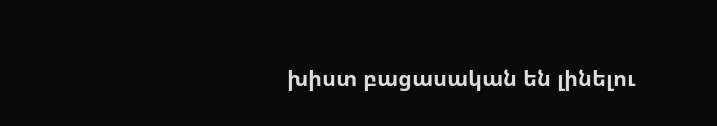խիստ բացասական են լինելու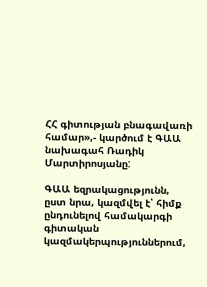ՀՀ գիտության բնագավառի համար»,- կարծում է ԳԱԱ նախագահ Ռադիկ Մարտիրոսյանը:

ԳԱԱ եզրակացությունն, ըստ նրա, կազմվել է՝ հիմք ընդունելով համակարգի գիտական կազմակերպություններում,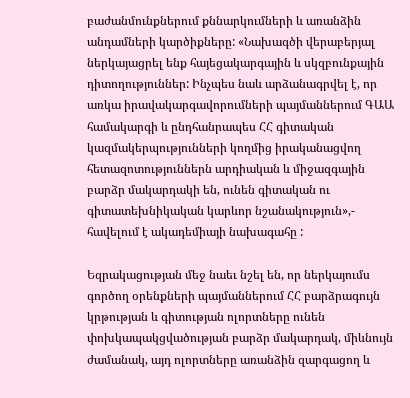բաժանմունքներում քննարկումների և առանձին անդամների կարծիքները: «Նախագծի վերաբերյալ ներկայացրել ենք հայեցակարգային և սկզբունքային դիտողություններ: Ինչպես նաև արձանագրվել է, որ առկա իրավակարգավորումների պայմաններում ԳԱԱ համակարգի և ընդհանրապես ՀՀ գիտական կազմակերպությունների կողմից իրականացվող հետազոտություններն արդիական և միջազգային բարձր մակարդակի են, ունեն գիտական ու գիտատեխնիկական կարևոր նշանակություն»,- հավելում է ակադեմիայի նախագահը :

Եզրակացության մեջ նաեւ նշել են, որ ներկայումս գործող օրենքների պայմաններում ՀՀ բարձրագույն կրթության և գիտության ոլորտները ունեն փոխկապակցվածության բարձր մակարդակ, միևնույն ժամանակ, այդ ոլորտները առանձին զարգացող և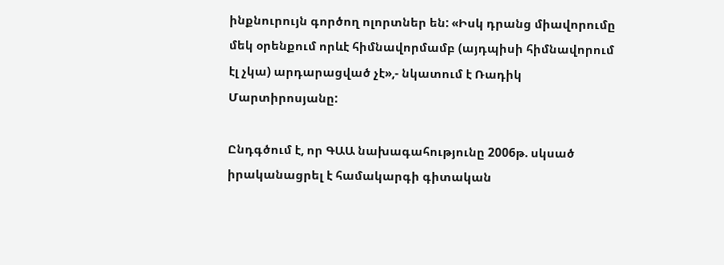ինքնուրույն գործող ոլորտներ են: «Իսկ դրանց միավորումը մեկ օրենքում որևէ հիմնավորմամբ (այդպիսի հիմնավորում էլ չկա) արդարացված չէ»,- նկատում է Ռադիկ Մարտիրոսյանը:

Ընդգծում է, որ ԳԱԱ նախագահությունը 2006թ. սկսած իրականացրել է համակարգի գիտական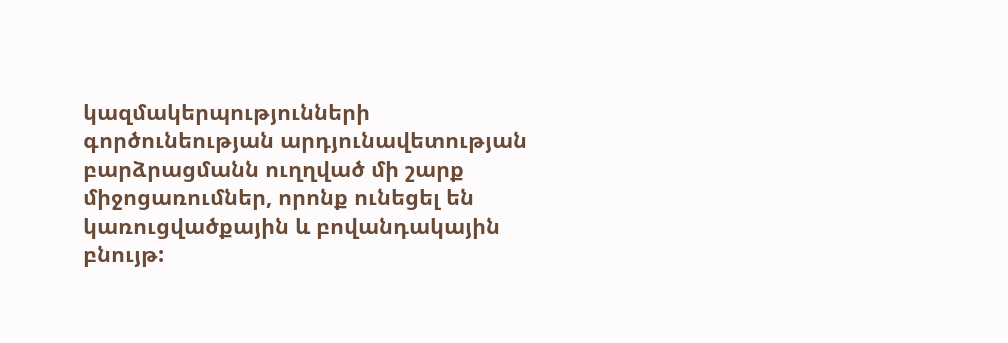կազմակերպությունների գործունեության արդյունավետության բարձրացմանն ուղղված մի շարք միջոցառումներ, որոնք ունեցել են կառուցվածքային և բովանդակային բնույթ: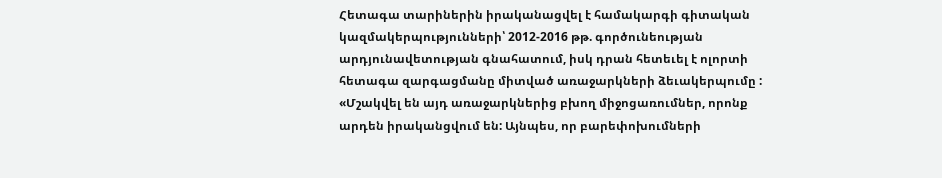Հետագա տարիներին իրականացվել է համակարգի գիտական կազմակերպությունների՝ 2012-2016 թթ. գործունեության արդյունավետության գնահատում, իսկ դրան հետեւել է ոլորտի հետագա զարգացմանը միտված առաջարկների ձեւակերպումը : «Մշակվել են այդ առաջարկներից բխող միջոցառումներ, որոնք արդեն իրականցվում են: Այնպես, որ բարեփոխումների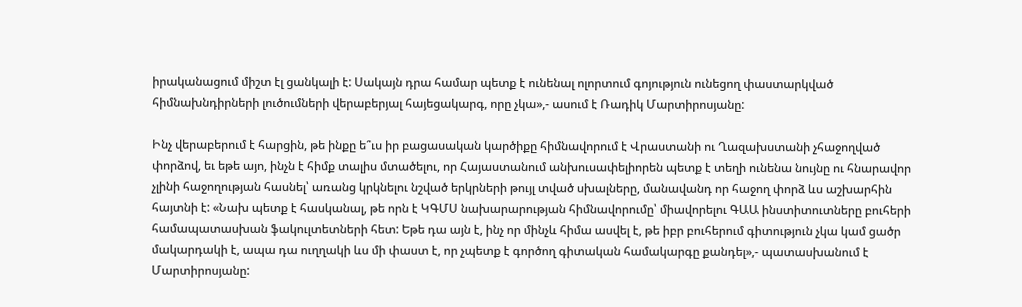իրականացում միշտ էլ ցանկալի է: Սակայն դրա համար պետք է ունենալ ոլորտում գոյություն ունեցող փաստարկված հիմնախնդիրների լուծումների վերաբերյալ հայեցակարգ, որը չկա»,- ասում է Ռադիկ Մարտիրոսյանը:

Ինչ վերաբերում է հարցին, թե ինքը ե՞ւս իր բացասական կարծիքը հիմնավորում է Վրաստանի ու Ղազախստանի չհաջողված փորձով, եւ եթե այո, ինչն է հիմք տալիս մտածելու, որ Հայաստանում անխուսափելիորեն պետք է տեղի ունենա նույնը ու հնարավոր չլինի հաջողության հասնել՝ առանց կրկնելու նշված երկրների թույլ տված սխալները, մանավանդ որ հաջող փորձ ևս աշխարհին հայտնի է: «Նախ պետք է հասկանալ, թե որն է ԿԳՄՍ նախարարության հիմնավորումը՝ միավորելու ԳԱԱ ինստիտուտները բուհերի համապատասխան ֆակուլտետների հետ: Եթե դա այն է, ինչ որ մինչև հիմա ասվել է, թե իբր բուհերում գիտություն չկա կամ ցածր մակարդակի է, ապա դա ուղղակի ևս մի փաստ է, որ չպետք է գործող գիտական համակարգը քանդել»,- պատասխանում է Մարտիրոսյանը: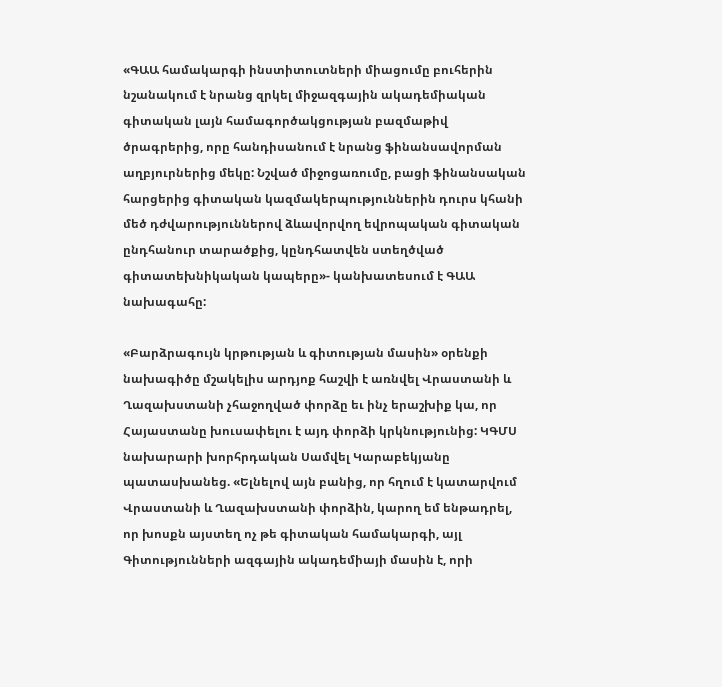«ԳԱԱ համակարգի ինստիտուտների միացումը բուհերին նշանակում է նրանց զրկել միջազգային ակադեմիական գիտական լայն համագործակցության բազմաթիվ ծրագրերից, որը հանդիսանում է նրանց ֆինանսավորման աղբյուրներից մեկը: Նշված միջոցառումը, բացի ֆինանսական հարցերից գիտական կազմակերպություններին դուրս կհանի մեծ դժվարություններով ձևավորվող եվրոպական գիտական ընդհանուր տարածքից, կընդհատվեն ստեղծված գիտատեխնիկական կապերը»- կանխատեսում է ԳԱԱ նախագահը:

«Բարձրագույն կրթության և գիտության մասին» օրենքի նախագիծը մշակելիս արդյոք հաշվի է առնվել Վրաստանի և Ղազախստանի չհաջողված փորձը եւ ինչ երաշխիք կա, որ Հայաստանը խուսափելու է այդ փորձի կրկնությունից: ԿԳՄՍ նախարարի խորհրդական Սամվել Կարաբեկյանը պատասխանեց. «Ելնելով այն բանից, որ հղում է կատարվում Վրաստանի և Ղազախստանի փորձին, կարող եմ ենթադրել, որ խոսքն այստեղ ոչ թե գիտական համակարգի, այլ Գիտությունների ազգային ակադեմիայի մասին է, որի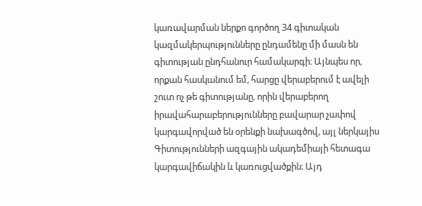կառավարման ներքո գործող 34 գիտական կազմակերպությունները ընդամենը մի մասն են գիտության ընդհանուր համակարգի։ Այնպես որ, որքան հասկանում եմ, հարցը վերաբերում է ավելի շուտ ոչ թե գիտությանը, որին վերաբերող իրավահարաբերությունները բավարար չափով կարգավորված են օրենքի նախագծով, այլ ներկայիս Գիտությունների ազգային ակադեմիայի հետագա կարգավիճակին և կառուցվածքին։ Այդ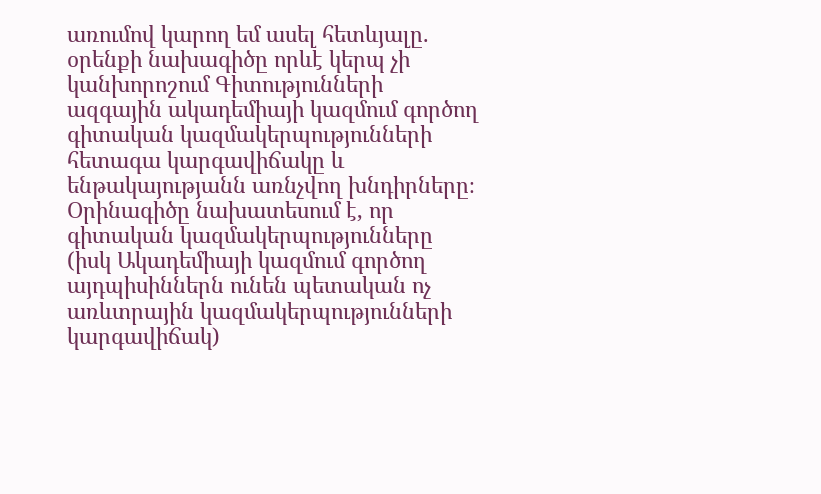առումով կարող եմ ասել հետևյալը. օրենքի նախագիծը որևէ կերպ չի կանխորոշում Գիտությունների ազգային ակադեմիայի կազմում գործող գիտական կազմակերպությունների հետագա կարգավիճակը և ենթակայությանն առնչվող խնդիրները։ Օրինագիծը նախատեսում է, որ գիտական կազմակերպությունները (իսկ Ակադեմիայի կազմում գործող այդպիսիններն ունեն պետական ոչ առևտրային կազմակերպությունների կարգավիճակ)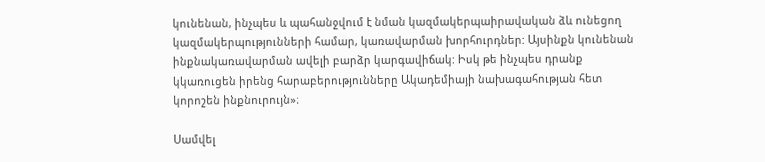կունենան, ինչպես և պահանջվում է նման կազմակերպաիրավական ձև ունեցող կազմակերպությունների համար, կառավարման խորհուրդներ: Այսինքն կունենան ինքնակառավարման ավելի բարձր կարգավիճակ: Իսկ թե ինչպես դրանք կկառուցեն իրենց հարաբերությունները Ակադեմիայի նախագահության հետ կորոշեն ինքնուրույն»։

Սամվել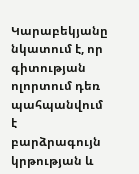Կարաբեկյանը նկատում է, որ գիտության ոլորտում դեռ պահպանվում է բարձրագույն կրթության և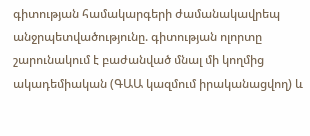գիտության համակարգերի ժամանակավրեպ անջրպետվածությունը. գիտության ոլորտը շարունակում է բաժանված մնալ մի կողմից ակադեմիական (ԳԱԱ կազմում իրականացվող) և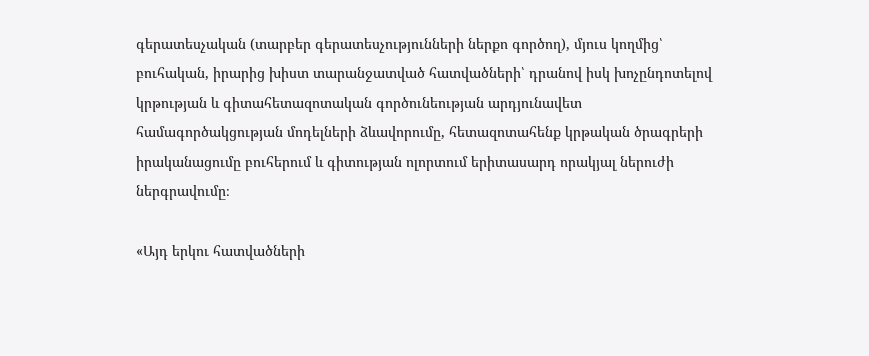գերատեսչական (տարբեր գերատեսչությունների ներքո գործող), մյուս կողմից՝ բուհական, իրարից խիստ տարանջատված հատվածների՝ դրանով իսկ խոչընդոտելով կրթության և գիտահետազոտական գործունեության արդյունավետ համագործակցության մոդելների ձևավորումը, հետազոտահենք կրթական ծրագրերի իրականացումը բուհերում և գիտության ոլորտում երիտասարդ որակյալ ներուժի ներգրավումը։

«Այդ երկու հատվածների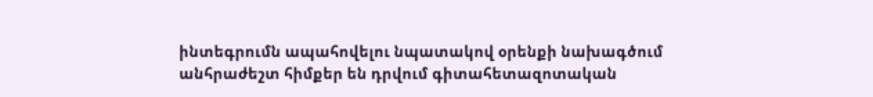ինտեգրումն ապահովելու նպատակով օրենքի նախագծում անհրաժեշտ հիմքեր են դրվում գիտահետազոտական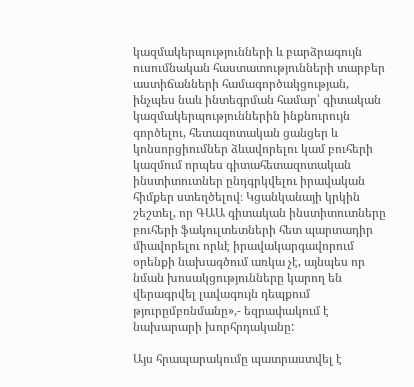կազմակերպությունների և բարձրագույն ուսումնական հաստատությունների տարբեր աստիճանների համագործակցության, ինչպես նաև ինտեգրման համար՝ գիտական կազմակերպություններին ինքնուրույն գործելու, հետազոտական ցանցեր և կոնսորցիումներ ձևավորելու կամ բուհերի կազմում որպես գիտահետազոտական ինստիտուտներ ընդգրկվելու իրավական հիմքեր ստեղծելով։ Կցանկանայի կրկին շեշտել, որ ԳԱԱ գիտական ինստիտուտները բուհերի ֆակուլտետների հետ պարտադիր միավորելու որևէ իրավակարգավորում օրենքի նախագծում առկա չէ, այնպես որ նման խոսակցությունները կարող են վերագրվել լավագույն դեպքում թյուրըմբռնմանը»,- եզրափակում է նախարարի խորհրդականը:

Այս հրապարակումը պատրաստվել է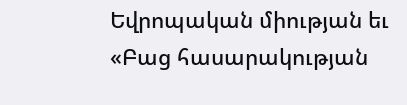Եվրոպական միության եւ «Բաց հասարակության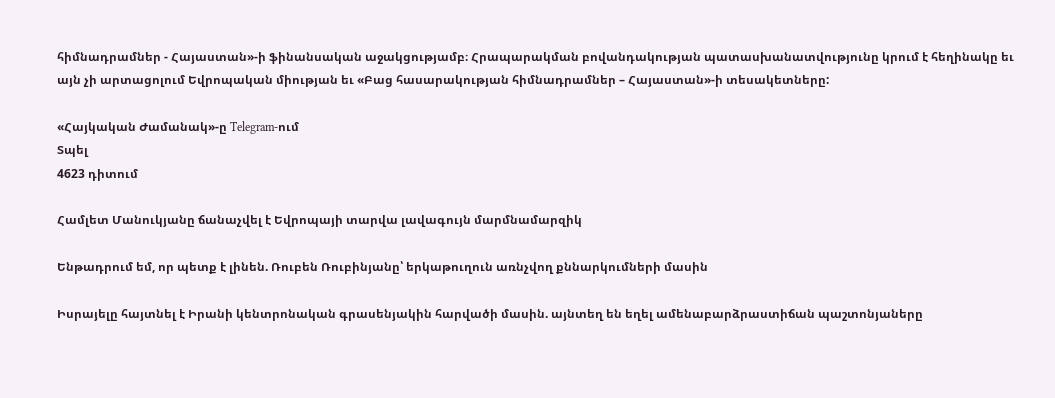հիմնադրամներ - Հայաստան»-ի ֆինանսական աջակցությամբ։ Հրապարակման բովանդակության պատասխանատվությունը կրում է հեղինակը եւ այն չի արտացոլում Եվրոպական միության եւ «Բաց հասարակության հիմնադրամներ – Հայաստան»-ի տեսակետները:

«Հայկական Ժամանակ»-ը Telegram-ում
Տպել
4623 դիտում

Համլետ Մանուկյանը ճանաչվել է Եվրոպայի տարվա լավագույն մարմնամարզիկ

Ենթադրում եմ, որ պետք է լինեն. Ռուբեն Ռուբինյանը՝ երկաթուղուն առնչվող քննարկումների մասին

Իսրայելը հայտնել է Իրանի կենտրոնական գրասենյակին հարվածի մասին. այնտեղ են եղել ամենաբարձրաստիճան պաշտոնյաները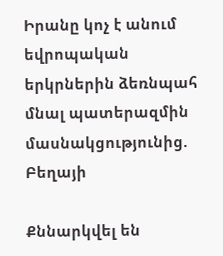Իրանը կոչ է անում եվրոպական երկրներին ձեռնպահ մնալ պատերազմին մասնակցությունից. Բեղայի

Քննարկվել են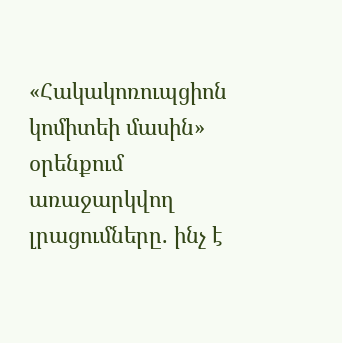«Հակակոռուպցիոն կոմիտեի մասին» օրենքում առաջարկվող լրացումները. ինչ է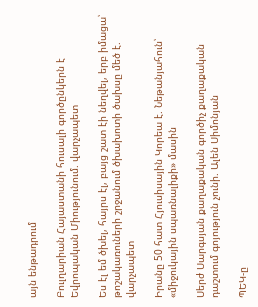այն ենթադրում

Բուլղարիան Հայաստանի հուսալի գործընկերն է Եվրոպական Միությունում. վարչապետ

Ես էլ եմ ծխել, հայրս էլ, բայց շատ էի նեղվել, երբ իմացա՝ թոշակառուների շրջանում ծխախոտի ծախսը մեծ է. վարչապետ

Իրանը 50 հատ Հյուսիսային Կորեա է. Նեթանյահուն՝ «միջուկային սպառնալիքի» մասին

Սերժ Սարգսյան քաղաքական գործիչ քաղաքական դաշտում գոյություն չունի. Ալեն Սիմոնյան

ՊԵԿ-ը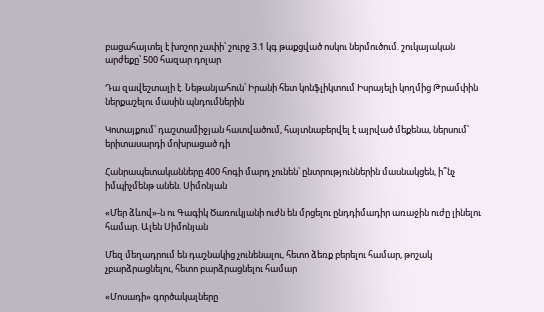բացահայտել է խոշոր չափի՝ շուրջ 3.1 կգ թաքցված ոսկու ներմուծում. շուկայական արժեքը՝ 500 հազար դոլար

Դա զավեշտալի է. Նեթանյահուն՝ Իրանի հետ կոնֆլիկտում Իսրայելի կողմից Թրամփին ներքաշելու մասին պնդումներին

Կոտայքում՝ դաշտամիջյան հատվածում, հայտնաբերվել է այրված մեքենա, ներսում՝ երիտասարդի մոխրացած դի

Հանրապետականները 400 հոգի մարդ չունեն՝ ընտրություններին մասնակցեն, ի՞նչ իմպիչմենթ անեն. Սիմոնյան

«Մեր ձևով»-ն ու Գագիկ Ծառուկյանի ուժն են մրցելու ընդդիմադիր առաջին ուժը լինելու համար. Ալեն Սիմոնյան

Մեզ մեղադրում են դաշնակից չունենալու, հետո ձեռք բերելու համար, թոշակ չբարձրացնելու, հետո բարձրացնելու համար

«Մոսադի» գործակալները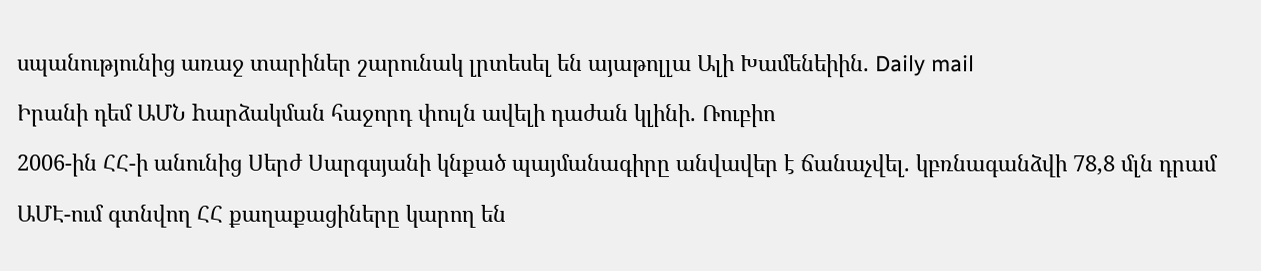սպանությունից առաջ տարիներ շարունակ լրտեսել են այաթոլլա Ալի Խամենեիին. Daily mail

Իրանի դեմ ԱՄՆ hարձակման հաջորդ փուլն ավելի դաժան կլինի. Ռուբիո

2006-ին ՀՀ-ի անունից Սերժ Սարգսյանի կնքած պայմանագիրը անվավեր է ճանաչվել. կբռնագանձվի 78,8 մլն դրամ

ԱՄԷ-ում գտնվող ՀՀ քաղաքացիները կարող են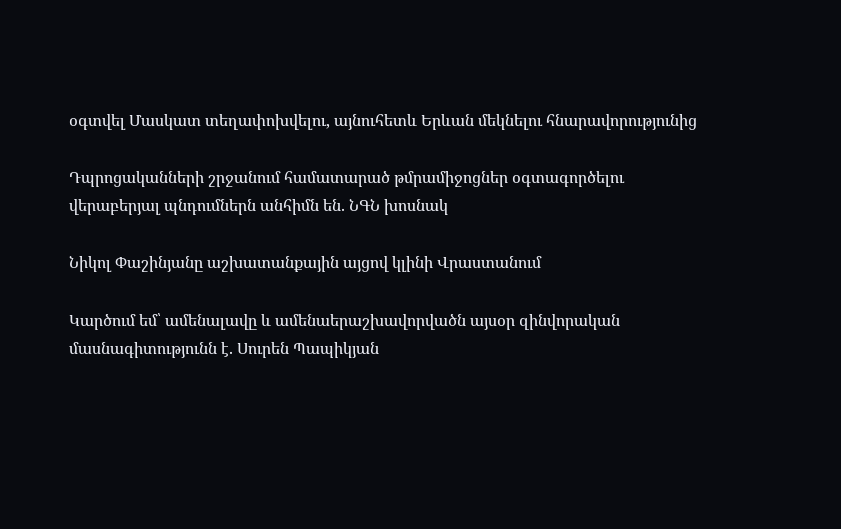օգտվել Մասկատ տեղափոխվելու, այնուհետև Երևան մեկնելու հնարավորությունից

Դպրոցականների շրջանում համատարած թմրամիջոցներ օգտագործելու վերաբերյալ պնդումներն անհիմն են. ՆԳՆ խոսնակ

Նիկոլ Փաշինյանը աշխատանքային այցով կլինի Վրաստանում

Կարծում եմ՝ ամենալավը և ամենաերաշխավորվածն այսօր զինվորական մասնագիտությունն է. Սուրեն Պապիկյան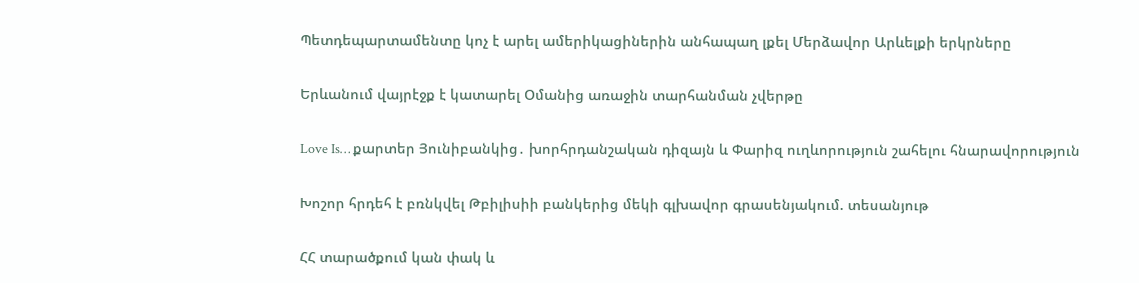Պետդեպարտամենտը կոչ է արել ամերիկացիներին անհապաղ լքել Մերձավոր Արևելքի երկրները

Երևանում վայրէջք է կատարել Օմանից առաջին տարհանման չվերթը

Love Is… քարտեր Յունիբանկից․ խորհրդանշական դիզայն և Փարիզ ուղևորություն շահելու հնարավորություն

Խոշոր հրդեհ է բռնկվել Թբիլիսիի բանկերից մեկի գլխավոր գրասենյակում. տեսանյութ

ՀՀ տարածքում կան փակ և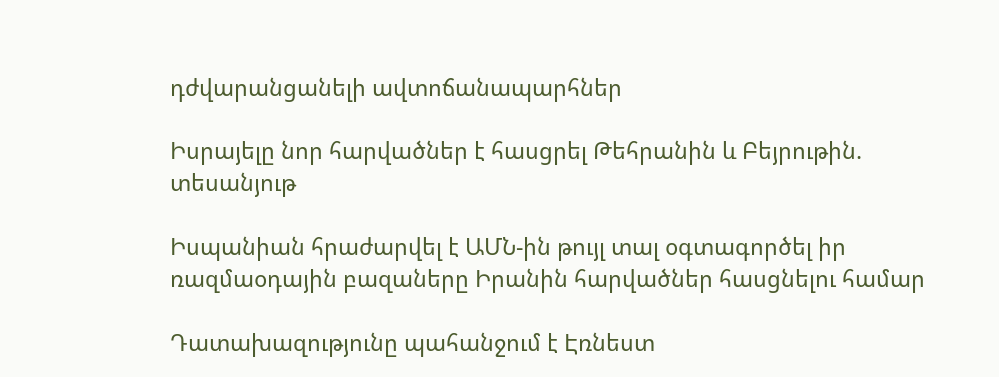դժվարանցանելի ավտոճանապարհներ

Իսրայելը նոր հարվածներ է հասցրել Թեհրանին և Բեյրութին. տեսանյութ

Իսպանիան հրաժարվել է ԱՄՆ-ին թույլ տալ օգտագործել իր ռազմաօդային բազաները Իրանին հարվածներ հասցնելու համար

Դատախազությունը պահանջում է Էռնեստ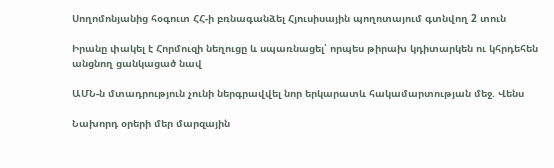Սողոմոնյանից հօգուտ ՀՀ-ի բռնագանձել Հյուսիսային պողոտայում գտնվող 2 տուն

Իրանը փակել է Հորմուզի նեղուցը և սպառնացել՝ որպես թիրախ կդիտարկեն ու կհրդեհեն անցնող ցանկացած նավ

ԱՄՆ-ն մտադրություն չունի ներգրավվել նոր երկարատև հակամարտության մեջ. Վենս

Նախորդ օրերի մեր մարզային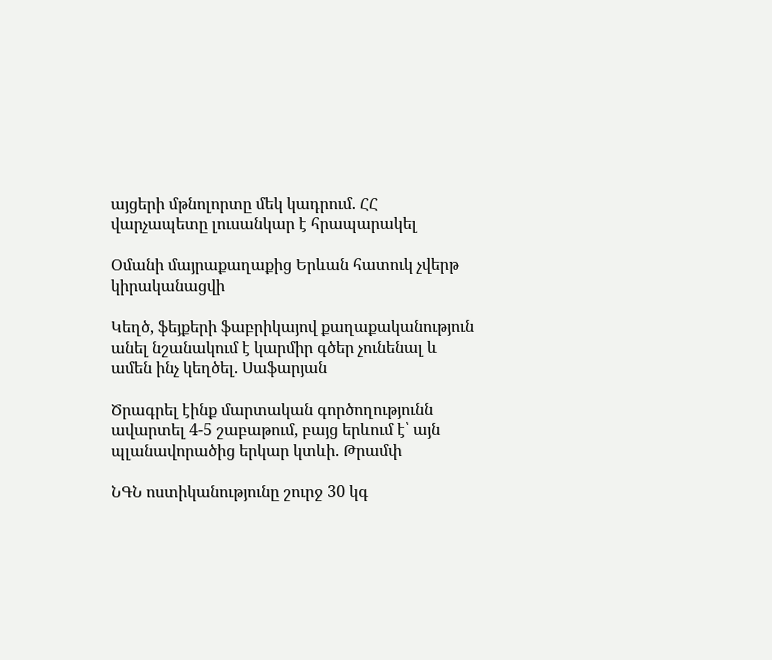այցերի մթնոլորտը մեկ կադրում. ՀՀ վարչապետը լուսանկար է հրապարակել

Օմանի մայրաքաղաքից Երևան հատուկ չվերթ կիրականացվի

Կեղծ, ֆեյքերի ֆաբրիկայով քաղաքականություն անել նշանակում է կարմիր գծեր չունենալ և ամեն ինչ կեղծել. Սաֆարյան

Ծրագրել էինք մարտական գործողությունն ավարտել 4-5 շաբաթում, բայց երևում է՝ այն պլանավորածից երկար կտևի. Թրամփ

ՆԳՆ ոստիկանությունը շուրջ 30 կգ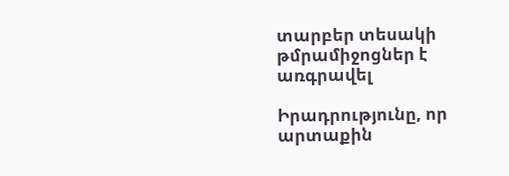տարբեր տեսակի թմրամիջոցներ է առգրավել

Իրադրությունը, որ արտաքին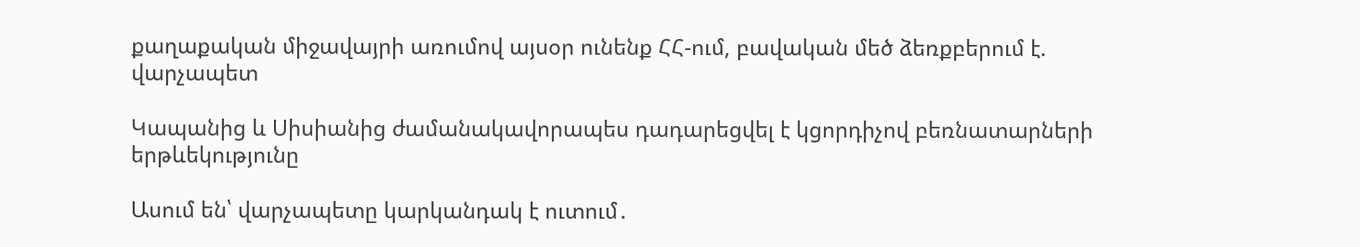քաղաքական միջավայրի առումով այսօր ունենք ՀՀ-ում, բավական մեծ ձեռքբերում է. վարչապետ

Կապանից և Սիսիանից ժամանակավորապես դադարեցվել է կցորդիչով բեռնատարների երթևեկությունը

Ասում են՝ վարչապետը կարկանդակ է ուտում․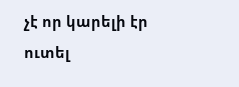չէ որ կարելի էր ուտել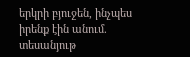երկրի բյուջեն, ինչպես իրենք էին անում. տեսանյութ